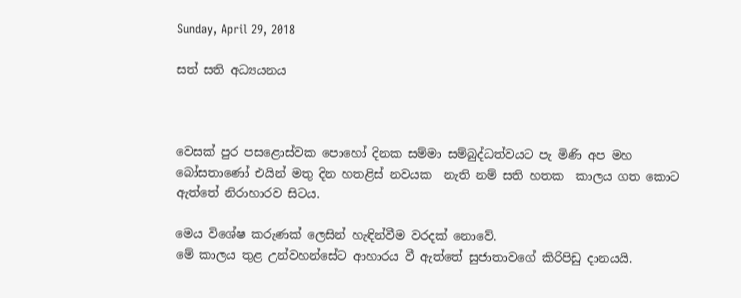Sunday, April 29, 2018

සත් සති අධ්‍යයනය



වෙසක් පුර පසළොස්වක පොහෝ දිනක සම්මා සම්බුද්ධත්වයට පැ මිණි අප මහ බෝසතාණෝ එයින් මතු දින හතළිස් නවයක  නැති නම් සති හතක  කාලය ගත කොට ඇත්තේ නිරාහාරව සිටය.

මෙය විශේෂ කරුණක් ලෙසින් හැඳින්වීම වරදක් නොවේ.
මේ කාලය තුළ උන්වහන්සේට ආහාරය වී ඇත්තේ සුජාතාවගේ කිරිපිඩු දානයයි.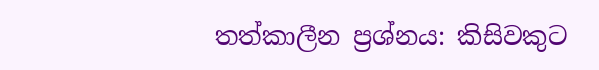තත්කාලීන ප්‍රශ්නය: කිසිවකුට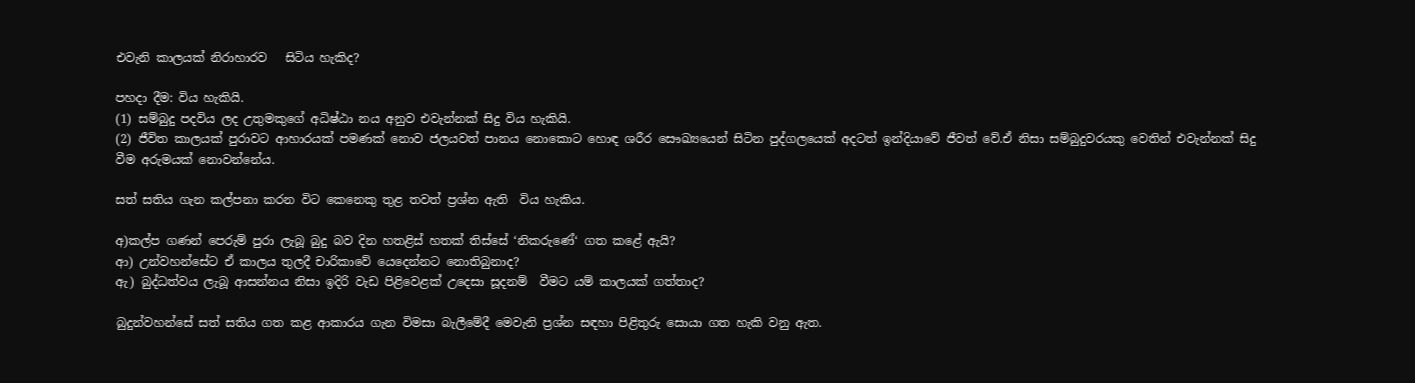එවැනි කාලයක් නිරාහාරව   සිටිය හැකිද?

පහදා දීම: විය හැකියි.
(1) සම්බුදු පදවිය ලද උතුමකුගේ අධිෂ්ඨා නය අනුව එවැන්නක් සිදු විය හැකියි.
(2) ජීවිත කාලයක් පුරාවට ආහාරයක් පමණක් නොව ජලයවත් පානය නොකොට හොඳ ශරීර සෞඛ්‍යයෙන් සිටින පුද්ගලයෙක් අදටත් ඉන්දියාවේ ජීවත් වේ.ඒ නිසා සම්බුදුවරයකු වෙතින් එවැන්නක් සිදු වීම අරුමයක් නොවන්නේය.

සත් සතිය ගැන කල්පනා කරන විට කෙනෙකු තුළ තවත් ප්‍රශ්න ඇති  විය හැකිය.

අ)කල්ප ගණන් පෙරුම් පුරා ලැබූ බුදු බව දින හතළිස් හතක් තිස්සේ ‘නිකරුණේ‘ ගත කළේ ඇයි?
ආ) උන්වහන්සේට ඒ කාලය තුලදී චාරිකාවේ යෙදෙන්නට නොතිබුනාද?
ඇ) බුද්ධත්වය ලැබූ ආසන්නය නිසා ඉදිරි වැඩ පිළිවෙළක් උදෙසා සූදනම්  වීමට යම් කාලයක් ගත්තාද?

බුදුන්වහන්සේ සත් සතිය ගත කළ ආකාරය ගැන විමසා බැලීමේදී මෙවැනි ප්‍රශ්න සඳහා පිළිතුරු සොයා ගත හැකි වනු ඇත.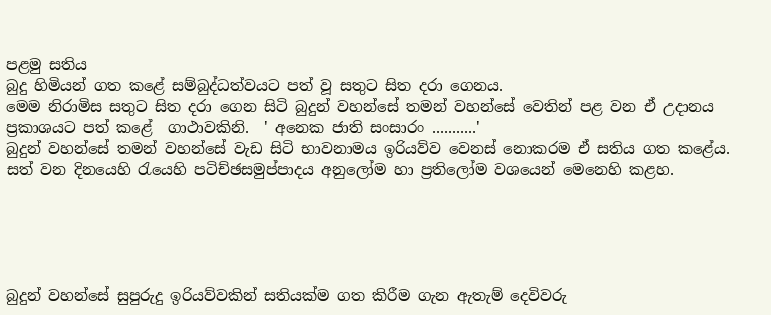පළමු සතිය
බුදු හිමියන් ගත කළේ සම්බුද්ධත්වයට පත් වූ සතුට සිත දරා ගෙනය.
මෙම නිරාමිස සතුට සිත දරා ගෙන සිටි බුදුන් වහන්සේ තමන් වහන්සේ වෙතින් පළ වන ඒ උදානය ප්‍රකාශයට පත් කළේ  ගාථාවකිනි.  ' අනෙක ජාති සංසාරං ...........'
බුදුන් වහන්සේ තමන් වහන්සේ වැඩ සිටි භාවනාමය ඉරියව්ව වෙනස් නොකරම ඒ සතිය ගත කළේය.
සත් වන දිනයෙහි රැයෙහි පටිච්ඡසමුප්පාදය අනුලෝම හා ප්‍රතිලෝම වශයෙන් මෙනෙහි කළහ.





බුදුන් වහන්සේ සුපුරුදු ඉරියව්වකින් සතියක්ම ගත කිරීම ගැන ඇතැම් දෙවිවරු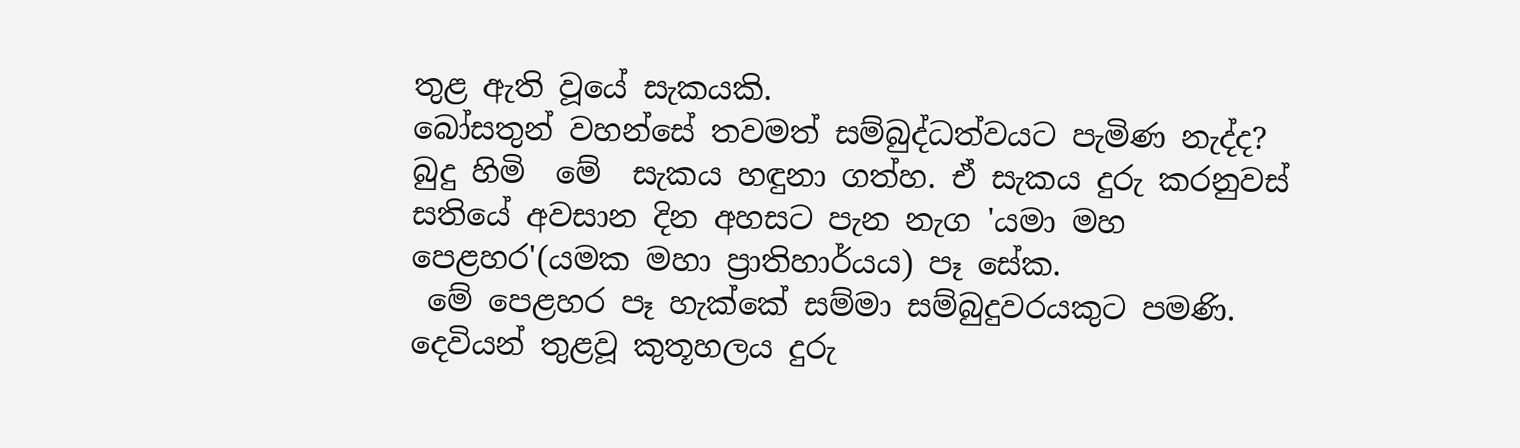තුළ ඇති වූයේ සැකයකි.
බෝසතුන් වහන්සේ තවමත් සම්බුද්ධත්වයට පැමිණ නැද්ද?
බුදු හිමි  මේ  සැකය හඳුනා ගත්හ. ඒ සැකය දුරු කරනුවස් සතියේ අවසාන දින අහසට පැන නැග 'යමා මහ පෙළහර'(යමක මහා ප්‍රාතිහාර්යය) පෑ සේක.
 මේ පෙළහර පෑ හැක්කේ සම්මා සම්බුදුවරයකුට පමණි.
දෙවියන් තුළවූ කුතූහලය දුරු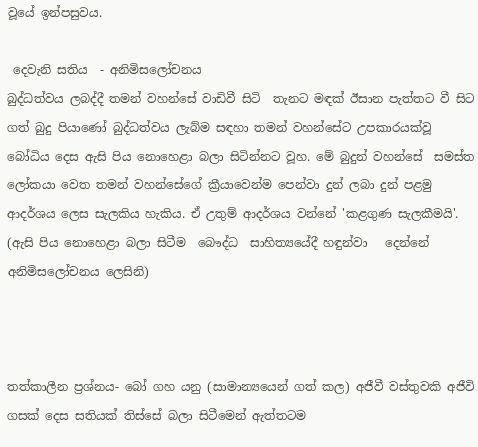වූයේ ඉන්පසුවය.

 දෙවැනි සතිය  - අනිමිසලෝචනය
බුද්ධත්වය ලබද්දී තමන් වහන්සේ වාඩිවී සිටි  තැනට මඳක් ඊසාන පැත්තට වී සිට ගත් බුදු පියාණෝ බුද්ධත්වය ලැබ්ම සඳහා තමන් වහන්සේට උපකාරයක්වූ බෝධිය දෙස ඇසි පිය නොහෙළා බලා සිටින්නට වූහ. මේ බුදුන් වහන්සේ  සමස්ත ලෝකයා වෙත තමන් වහන්සේගේ ක්‍රීයාවෙන්ම පෙන්වා දුන් ලබා දුන් පළමු ආදර්ශය ලෙස සැලකිය හැකිය. ඒ උතුම් ආදර්ශය වන්නේ 'කළගුණ සැලකීමයි'.  (ඇසි පිය නොහෙළා බලා සිටීම  බෞද්ධ  සාහිත්‍යයේදී හඳුන්වා   දෙන්නේ අනිමිසලෝචනය ලෙසිනි)



තත්කාලීන ප්‍රශ්නය- බෝ ගහ යනු (සාමාන්‍යයෙන් ගත් කල) අජීවී වස්තුවකි අජීවි ගසක් දෙස සතියක් තිස්සේ බලා සිටීමෙන් ඇත්තටම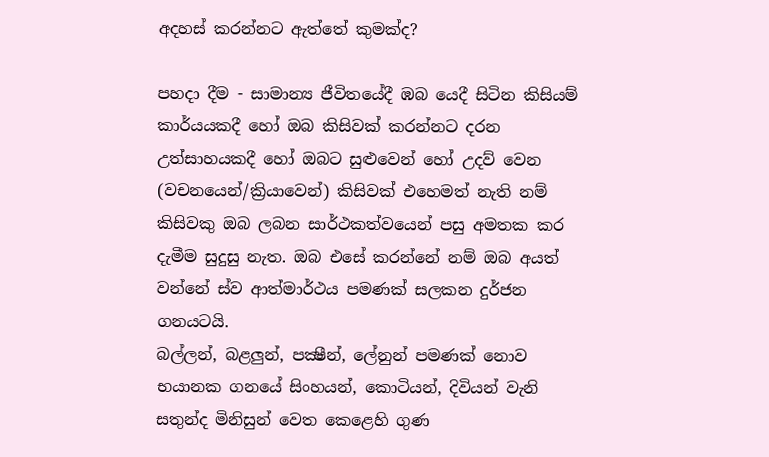අදහස් කරන්නට ඇත්තේ කුමක්ද?

පහදා දීම - සාමාන්‍ය ජීවිතයේදී ඹබ යෙදී සිටින කිසියම්  කාර්යයකදී හෝ ඔබ කිසිවක් කරන්නට දරන උත්සාහයකදී හෝ ඔබට සුළුවෙන් හෝ උදව් වෙන (වචනයෙන්/ක්‍රියාවෙන්) කිසිවක් එහෙමත් නැති නම් කිසිවකු ඔබ ලබන සාර්ථකත්වයෙන් පසු අමතක කර දැමීම සුදුසු නැත. ඔබ එසේ කරන්නේ නම් ඔබ අයත් වන්නේ ස්ව ආත්මාර්ථය පමණක් සලකන දුර්ජන ගනයටයි.
බල්ලන්, බළලුන්, පක්‍ෂීන්, ලේනුන් පමණක් නොව භයානක ගනයේ සිංහයන්, කොටියන්, දිවියන් වැනි සතුන්ද මිනිසුන් වෙත කෙළෙහි ගුණ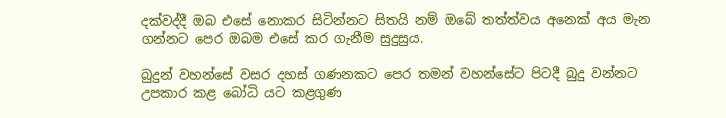දක්වද්දී ඔබ එසේ නොකර සිටින්නට සිතයි නම් ඔබේ තත්ත්වය අනෙක් අය මැන ගන්නට පෙර ඔබම එසේ කර ගැනීම සුදුසුය.

බුදුන් වහන්සේ වසර දහස් ගණනකට පෙර තමන් වහන්සේට පිටදී බුදු වන්නට උපකාර කළ බෝධි යට කළගුණ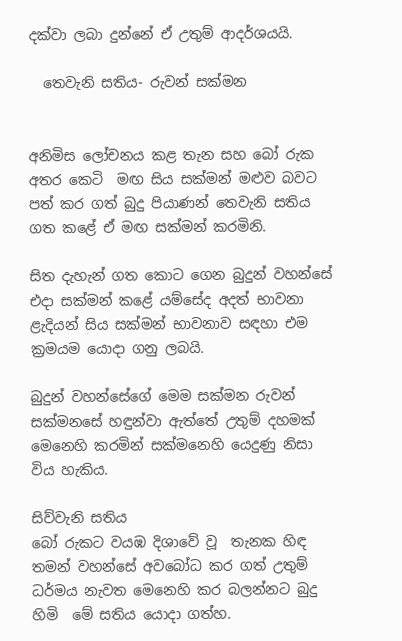දක්වා ලබා දුන්නේ ඒ උතුම් ආදර්ශයයි.

  තෙවැනි සතිය- රුවන් සක්මන


අනිමිස ලෝචනය කළ තැන සහ බෝ රුක අතර කෙටි  මඟ සිය සක්මන් මළුව බවට පත් කර ගත් බුදු පියාණන් තෙවැනි සතිය ගත කළේ ඒ මඟ සක්මන් කරමිනි.

සිත දැහැන් ගත කොට ගෙන බුදුන් වහන්සේ එදා සක්මන් කළේ යම්සේද අදත් භාවනා ළැදියන් සිය සක්මන් භාවනාව සඳහා එම ක්‍රමයම යොදා ගනු ලබයි.

බුදුන් වහන්සේගේ මෙම සක්මන රුවන් සක්මනසේ හඳුන්වා ඇත්තේ උතුම් දහමක් මෙනෙහි කරමින් සක්මනෙහි යෙදුණු නිසා විය හැකිය.

සිව්වැනි සතිය
බෝ රුකට වයඹ දිශාවේ වූ  තැනක හිඳ තමන් වහන්සේ අවබෝධ කර ගත් උතුම් ධර්මය නැවත මෙනෙහි කර බලන්නට බුදු  හිමි  මේ සතිය යොදා ගත්හ.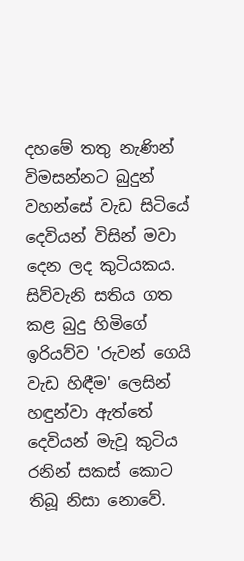දහමේ තතු නැණින් විමසන්නට බුදුන් වහන්සේ වැඩ සිටියේ දෙවියන් විසින් මවා දෙන ලද කුටියකය.
සිව්වැනි සතිය ගත කළ බුදු හිමිගේ ඉරියව්ව 'රුවන් ගෙයි වැඩ හිඳීම' ලෙසින් හඳුන්වා ඇත්තේ දෙවියන් මැවූ කුටිය රනින් සකස් කොට තිබූ නිසා නොවේ.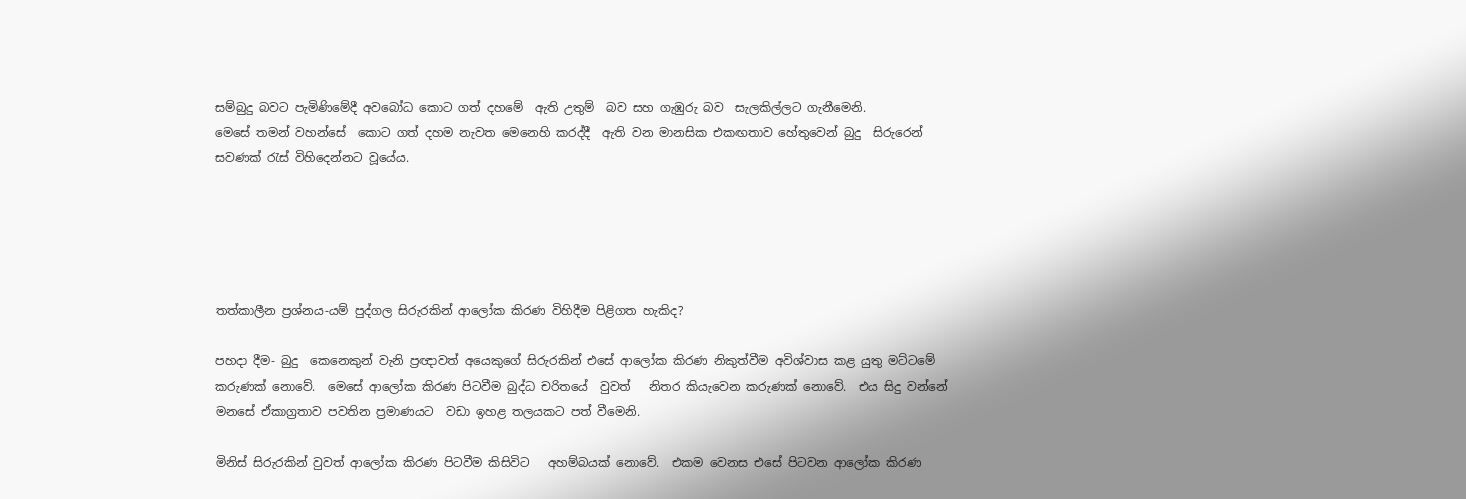සම්බුදු බවට පැමිණිමේදී අවබෝධ කොට ගත් දහමේ  ඇති උතුම්  බව සහ ගැඹුරු බව  සැලකිල්ලට ගැනීමෙනි.
මෙසේ තමන් වහන්සේ  කොට ගත් දහම නැවත මෙනෙහි කරද්දී  ඇති වන මානසික එකඟතාව හේතුවෙන් බුදු  සිරුරෙන් සවණක් රැස් විහිදෙන්නට වූයේය.





තත්කාලීන ප්‍රශ්නය-යම් පුද්ගල සිරුරකින් ආලෝක කිරණ විහිදීම පිළිගත හැකිද?

පහදා දීම- බුදු  කෙනෙකුන් වැනි ප්‍රඥාවත් අයෙකුගේ සිරුරකින් එසේ ආලෝක කිරණ නිකුත්වීම අවිශ්වාස කළ යුතු මට්ටමේ කරුණක් නොවේ.  මෙසේ ආලෝක කිරණ පිටවීම බුද්ධ චරිතයේ  වුවත්   නිතර කියැවෙන කරුණක් නොවේ.  එය සිදු වන්නේ මනසේ ඒකාග්‍රතාව පවතින ප්‍රමාණයට  වඩා ඉහළ තලයකට පත් වීමෙනි.

මිනිස් සිරුරකින් වුවත් ආලෝක කිරණ පිටවීම කිසිවිට   අහම්බයක් නොවේ.  එකම වෙනස එසේ පිටවන ආලෝක කිරණ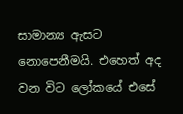සාමාන්‍ය ඇසට නොපෙනීමයි. එහෙත් අද වන විට ලෝකයේ එසේ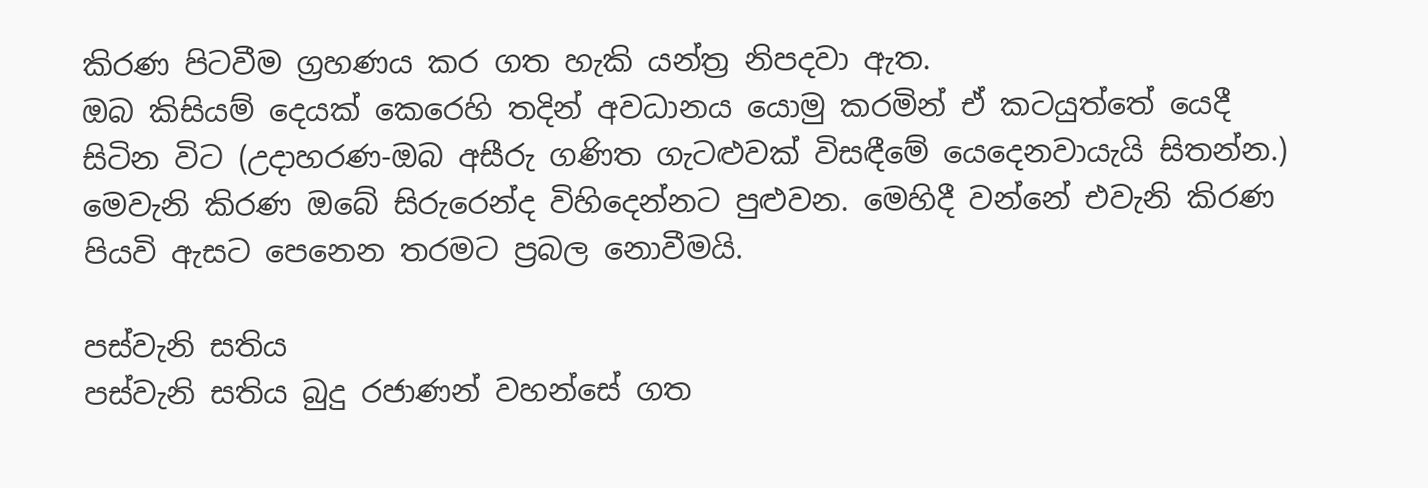කිරණ පිටවීම ග්‍රහණය කර ගත හැකි යන්ත්‍ර නිපදවා ඇත.
ඔබ කිසියම් දෙයක් කෙරෙහි තදින් අවධානය යොමු කරමින් ඒ කටයුත්තේ යෙදී සිටින විට (උදාහරණ-ඔබ අසීරු ගණිත ගැටළුවක් විසඳීමේ යෙදෙනවායැයි සිතන්න.) මෙවැනි කිරණ ඔබේ සිරුරෙන්ද විහිදෙන්නට පුළුවන. මෙහිදී වන්නේ එවැනි කිරණ පියවි ඇසට පෙනෙන තරමට ප්‍රබල නොවීමයි.

පස්වැනි සතිය
පස්වැනි සතිය බුදු රජාණන් වහන්සේ ගත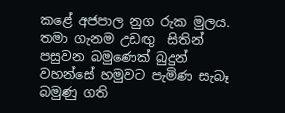කළේ අජපාල නුග රුක මුලය.
තමා ගැනම උඩඟු  සිතින් පසුවන බමුණෙක් බුදුන් වහන්සේ හමුවට පැමිණ සැබෑ බමුණු ගති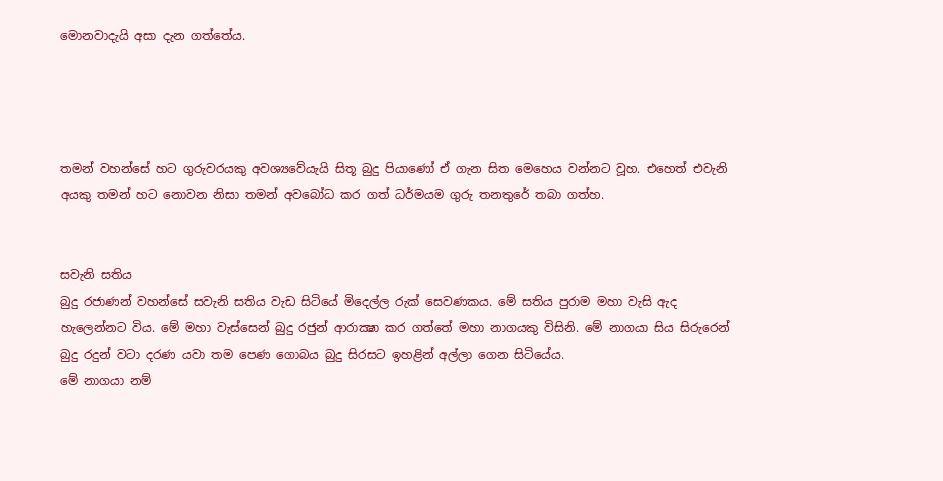මොනවාදැයි අසා දැන ගත්තේය.




තමන් වහන්සේ හට ගුරුවරයකු අවශ්‍යවේයැයි සිතූ බුදු පියාණෝ ඒ ගැන සිත මෙහෙය වන්නට වූහ. එහෙත් එවැනි අයකු තමන් හට නොවන නිසා තමන් අවබෝධ කර ගත් ධර්මයම ගුරු තනතුරේ තබා ගත්හ.


සවැනි සතිය
බුදු රජාණන් වහන්සේ සවැනි සතිය වැඩ සිටියේ මිදෙල්ල රුක් සෙවණකය. මේ සතිය පුරාම මහා වැසි ඇද හැලෙන්නට විය. මේ මහා වැස්සෙන් බුදු රජුන් ආරාක්‍ෂා කර ගත්තේ මහා නාගයකු විසිනි. මේ නාගයා සිය සිරුරෙන් බුදු රදුන් වටා දරණ යවා තම පෙණ ගොබය බුදු සිරසට ඉහළින් අල්ලා ගෙන සිටියේය.
මේ නාගයා නම්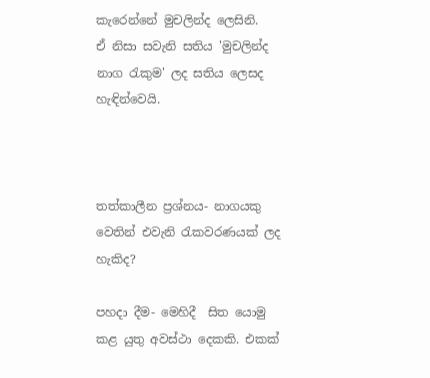කැරෙන්නේ මුචලින්ද ලෙසිනි.
ඒ නිසා සවැනි සතිය 'මුචලින්ද නාග රැකුම' ලද සතිය ලෙසද හැඳින්වෙයි.



තත්කාලීන ප්‍රශ්නය- නාගයකු වෙතින් එවැනි රැකවරණයක් ලද හැකිද?

පහදා දීම- මෙහිදී  සිත යොමු කළ යුතු අවස්ථා දෙකකි. එකක්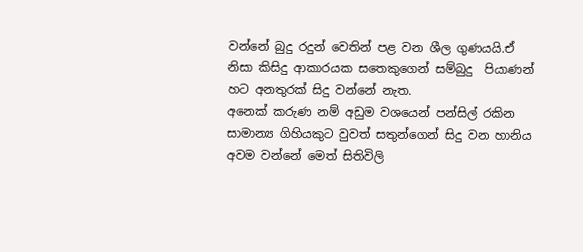වන්නේ බුදු රදුන් වෙතින් පළ වන ශීල ගුණයයි.ඒ නිසා කිසිදු ආකාරයක සතෙකුගෙන් සම්බුදු  පියාණන් හට අනතුරක් සිදු වන්නේ නැත.
අනෙක් කරුණ නම් අඩුම වශයෙන් පන්සිල් රකින සාමාන්‍ය ගිහියකුට වුවත් සතුන්ගෙන් සිදු වන හානිය අවම වන්නේ මෙත් සිතිවිලි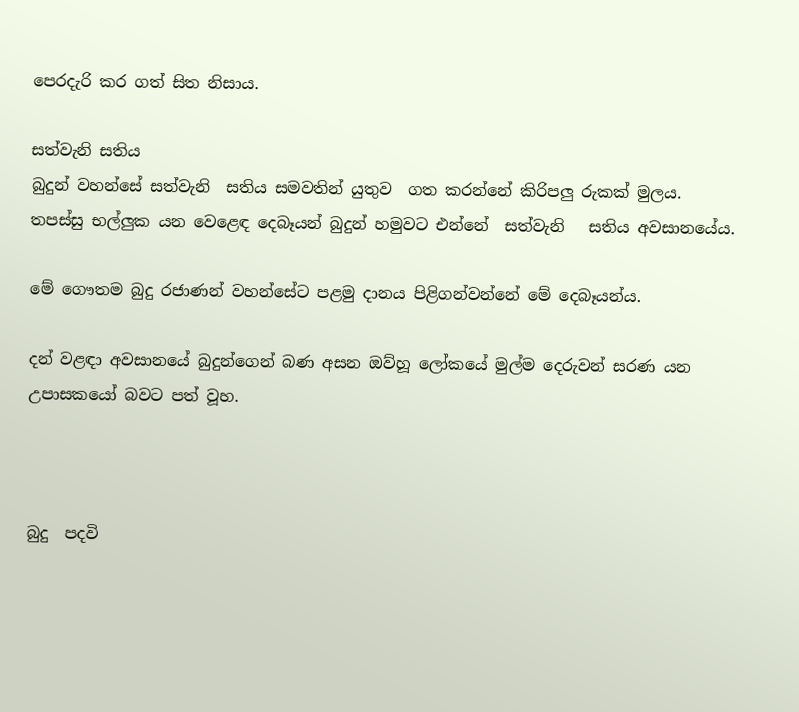පෙරදැරි කර ගත් සිත නිසාය.

සත්වැනි සතිය
බුදුන් වහන්සේ සත්වැනි  සතිය සමවතින් යුතුව  ගත කරන්නේ කිරිපලු රුකක් මුලය.
තපස්සු භල්ලුක යන වෙළෙඳ දෙබෑයන් බුදුන් හමුවට එන්නේ  සත්වැනි   සතිය අවසානයේය.

මේ ගෞතම බුදු රජාණන් වහන්සේට පළමු දානය පිළිගන්වන්නේ මේ දෙබෑයන්ය.

දන් වළඳා අවසානයේ බුදුන්ගෙන් බණ අසන ඔව්හූ ලෝකයේ මුල්ම දෙරුවන් සරණ යන උපාසකයෝ බවට පත් වූහ.



බුදු  පදවි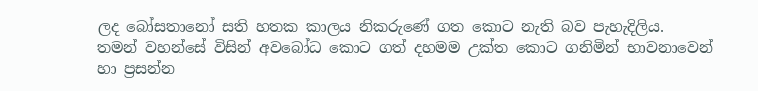ලද බෝසතානෝ සති හතක කාලය නිකරුණේ ගත කොට නැති බව පැහැදිලිය.
තමන් වහන්සේ විසින් අවබෝධ කොට ගත් දහමම උක්ත කොට ගනිමින් භාවනාවෙන් හා ප්‍රසන්න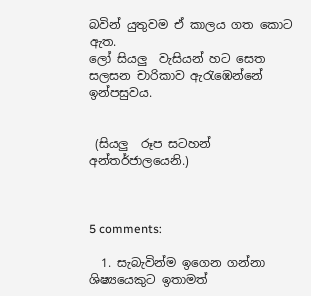බවින් යුතුවම ඒ කාලය ගත කොට ඇත.
ලෝ සියලු  වැසියන් හට සෙත සලසන චාරිකාව ඇරැඹෙන්නේ ඉන්පසුවය.


 (සියලු  රූප සටහන් අන්තර්ජාලයෙනි.)



5 comments:

  1. සැබැවින්ම ඉගෙන ගන්නා ශිෂ්‍යයෙකුට ඉතාමත්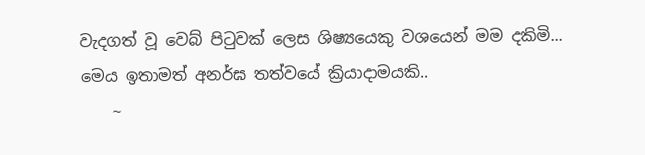වැදගත් වූ වෙබ් පිටුවක් ලෙස ශිෂ්‍යයෙකු වශයෙන් මම දකිමි... මෙය ඉතාමත් අනර්ඝ තත්වයේ ක්‍රියාදාමයකි..
    ~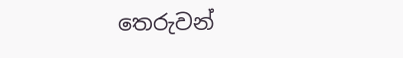තෙරුවන්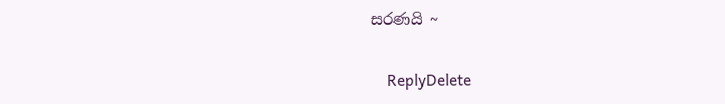සරණයි ~

    ReplyDelete